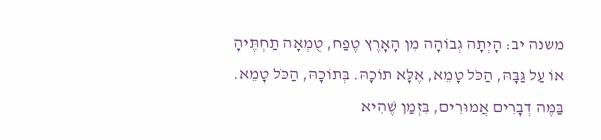משנה יב: הָיְתָה גְבוֹהָה מִן הָאָרֶץ טֶפַח, טֻמְאָה תַחְתֶּיהָ אוֹ עַל גַּבָּהּ, הַכֹּל טָמֵא, אֶלָּא תוֹכָהּ. בְּתוֹכָהּ, הַכֹּל טָמֵא. בַּמֶּה דְבָרִים אֲמוּרִים, בִּזְמַן שֶׁהִיא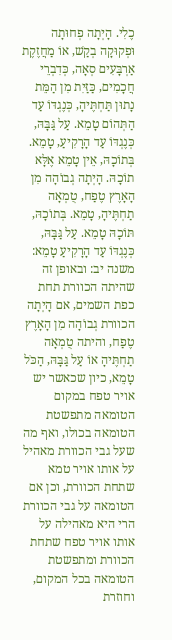כֶלִי. הָיְתָה פְחוּתָה וּפְקוּקָה בְקַשׁ, אוֹ מַחֲזֶקֶת אַרְבָּעִים סְאָה, כְּדִבְרֵי חֲכָמִים, כַּזַּיִת מִן הַמֵּת נָתוּן תַּחְתֶּיהָ, כְּנֶגְדּוֹ עַד הַתְּהוֹם טָמֵא. עַל גַּבָּהּ, כְּנֶגְדּוֹ עַד הָרָקִיעַ, טָמֵא. בְּתוֹכָהּ, אֵין טָמֵא אֶלָּא תוֹכָהּ. הָיְתָה גְבוֹהָה מִן הָאָרֶץ טֶפַח, טֻמְאָה תַחְתֶּיהָ, טָמֵא. בְּתוֹכָהּ, תּוֹכָהּ טָמֵא. עַל גַּבָּהּ, כְּנֶגְדּוֹ עַד הָרָקִיעַ טָמֵא:
משנה יב: ובאופן זה שהיתה הכוורת תחת כפת השמים, אם הָיְתָה הכוורת גְבוֹהָה מִן הָאָרֶץ טֶפַח, והיתה טֻמְאָה תַחְתֶּיהָ אוֹ עַל גַּבָּהּ, הַכֹּל טָמֵא, כיון שכאשר יש אויר טפח במקום הטומאה מתפשטת הטומאה בכולו, ואף מה שעל גבי הכוורת מאהיל על אותו אויר טמא שתחת הכוורת, וכן אם הטומאה על גבי הכוורת הרי היא מאהילה על אותו אויר טפח שתחת הכוורת ומתפשטת הטומאה בכל המקום, וחוזרת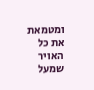ומטמאת את כל האויר שמעל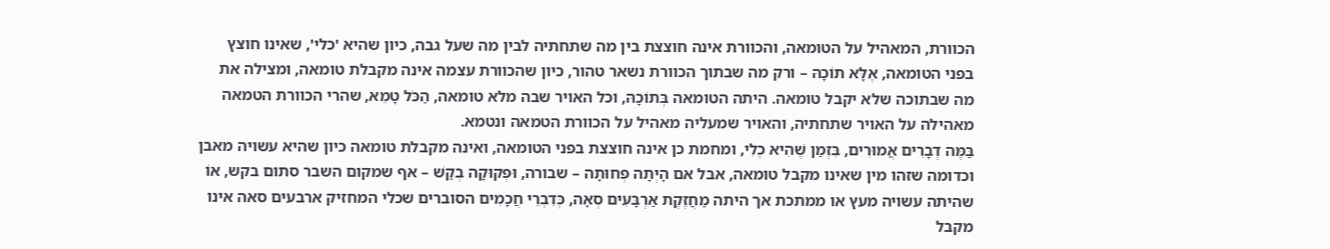הכוורת, המאהיל על הטומאה, והכוורת אינה חוצצת בין מה שתחתיה לבין מה שעל גבה, כיון שהיא 'כלי', שאינו חוצץ בפני הטומאה, אֶלָּא תוֹכָהּ – ורק מה שבתוך הכוורת נשאר טהור, כיון שהכוורת עצמה אינה מקבלת טומאה, ומצילה את מה שבתוכה שלא יקבל טומאה. היתה הטומאה בְּתוֹכָהּ, וכל האויר שבה מלא טומאה, הַכֹּל טָמֵא, שהרי הכוורת הטמאה מאהילה על האויר שתחתיה, והאויר שמעליה מאהיל על הכוורת הטמאה ונטמא.
בַּמֶּה דְבָרִים אֲמוּרִים, בִּזְמַן שֶׁהִיא כֶלִי, ומחמת כן אינה חוצצת בפני הטומאה, ואינה מקבלת טומאה כיון שהיא עשויה מאבן וכדומה שזהו מין שאינו מקבל טומאה, אבל אם הָיְתָה פְחוּתָה – שבורה, וּפְקוּקָה בְקַשׁ – אף שמקום השבר סתום בקש, אוֹ שהיתה עשויה מעץ או ממתכת אך היתה מַחֲזֶקֶת אַרְבָּעִים סְאָה, כְּדִבְרֵי חֲכָמִים הסוברים שכלי המחזיק ארבעים סאה אינו מקבל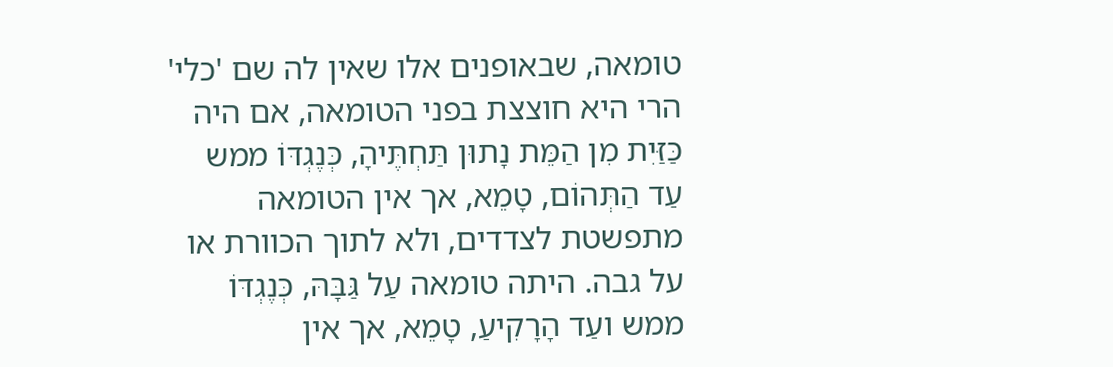טומאה, שבאופנים אלו שאין לה שם 'כלי' הרי היא חוצצת בפני הטומאה, אם היה כַּזַּיִת מִן הַמֵּת נָתוּן תַּחְתֶּיהָ, כְּנֶגְדּוֹ ממש עַד הַתְּהוֹם, טָמֵא, אך אין הטומאה מתפשטת לצדדים, ולא לתוך הכוורת או על גבה. היתה טומאה עַל גַּבָּהּ, כְּנֶגְדּוֹ ממש ועַד הָרָקִיעַ, טָמֵא, אך אין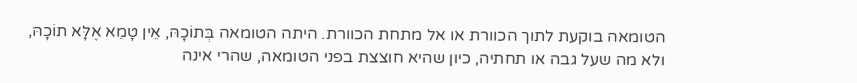הטומאה בוקעת לתוך הכוורת או אל מתחת הכוורת. היתה הטומאה בְּתוֹכָהּ, אֵין טָמֵא אֶלָּא תוֹכָהּ, ולא מה שעל גבה או תחתיה, כיון שהיא חוצצת בפני הטומאה, שהרי אינה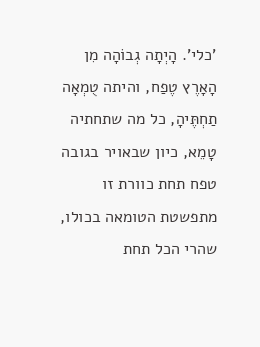'כלי'. הָיְתָה גְבוֹהָה מִן הָאָרֶץ טֶפַח, והיתה טֻמְאָה תַחְתֶּיהָ, כל מה שתחתיה טָמֵא, כיון שבאויר בגובה טפח תחת כוורת זו מתפשטת הטומאה בכולו, שהרי הכל תחת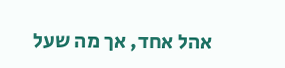אהל אחד, אך מה שעל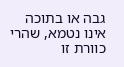גבה או בתוכה אינו נטמא, שהרי כוורת זו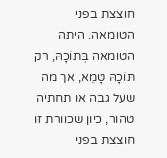חוצצת בפני הטומאה. היתה הטומאה בְּתוֹכָהּ, רק תּוֹכָהּ טָמֵא, אך מה שעל גבה או תחתיה טהור, כיון שכוורת זו חוצצת בפני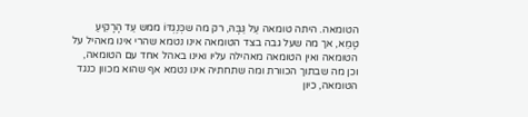הטומאה. היתה טומאה עַל גַּבָּהּ, רק מה שכְּנֶגְדּוֹ ממש עַד הָרָקִיעַ טָמֵא, אך מה שעל גבה בצד הטומאה אינו נטמא שהרי אינו מאהיל על הטומאה ואין הטומאה מאהילה עליו ואינו באהל אחד עם הטומאה, וכן מה שבתוך הכוורת ומה שתחתיה אינו נטמא אף שהוא מכוון כנגד הטומאה, כיון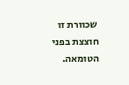שכוורת זו חוצצת בפני הטומאה.